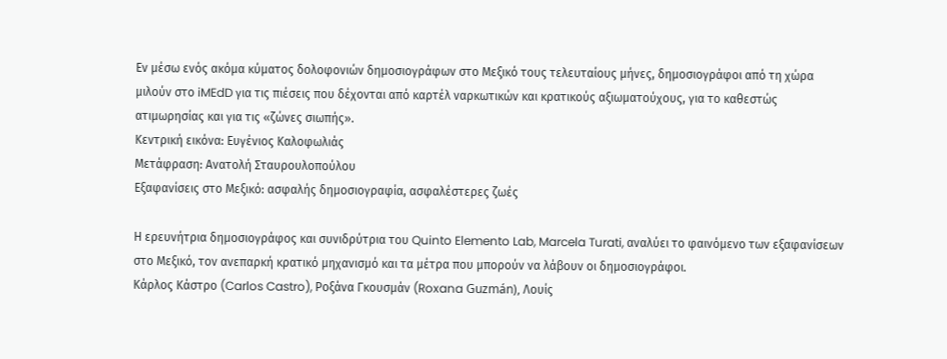Εν μέσω ενός ακόμα κύματος δολοφονιών δημοσιογράφων στο Μεξικό τους τελευταίους μήνες, δημοσιογράφοι από τη χώρα μιλούν στο iMEdD για τις πιέσεις που δέχονται από καρτέλ ναρκωτικών και κρατικούς αξιωματούχους, για το καθεστώς ατιμωρησίας και για τις «ζώνες σιωπής».
Κεντρική εικόνα: Ευγένιος Καλοφωλιάς
Μετάφραση: Ανατολή Σταυρουλοπούλου
Eξαφανίσεις στο Μεξικό: ασφαλής δημοσιογραφία, ασφαλέστερες ζωές

Η ερευνήτρια δημοσιογράφος και συνιδρύτρια του Quinto Elemento Lab, Marcela Turati, αναλύει το φαινόμενο των εξαφανίσεων στο Μεξικό, τον ανεπαρκή κρατικό μηχανισμό και τα μέτρα που μπορούν να λάβουν οι δημοσιογράφοι.
Κάρλος Κάστρο (Carlos Castro), Ροξάνα Γκουσμάν (Roxana Guzmán), Λουίς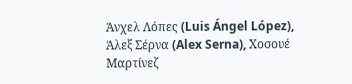Άνχελ Λόπες (Luis Ángel López), Άλεξ Σέρνα (Alex Serna), Χοσουέ Μαρτίνεζ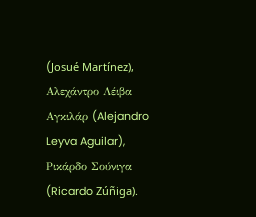(Josué Martínez), Αλεχάντρο Λέιβα Αγκιλάρ (Alejandro Leyva Aguilar), Ρικάρδο Σούνιγα (Ricardo Zúñiga).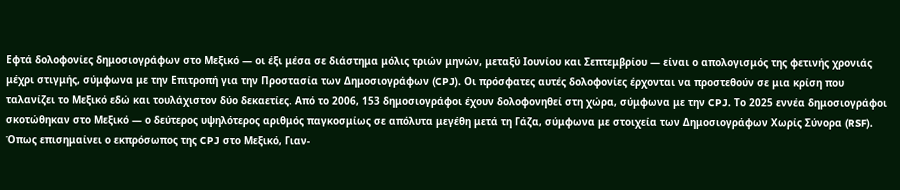Εφτά δολοφονίες δημοσιογράφων στο Μεξικό — οι έξι μέσα σε διάστημα μόλις τριών μηνών, μεταξύ Ιουνίου και Σεπτεμβρίου — είναι ο απολογισμός της φετινής χρονιάς μέχρι στιγμής, σύμφωνα με την Επιτροπή για την Προστασία των Δημοσιογράφων (CPJ). Οι πρόσφατες αυτές δολοφονίες έρχονται να προστεθούν σε μια κρίση που ταλανίζει το Μεξικό εδώ και τουλάχιστον δύο δεκαετίες. Από το 2006, 153 δημοσιογράφοι έχουν δολοφονηθεί στη χώρα, σύμφωνα με την CPJ. Το 2025 εννέα δημοσιογράφοι σκοτώθηκαν στο Μεξικό — ο δεύτερος υψηλότερος αριθμός παγκοσμίως σε απόλυτα μεγέθη μετά τη Γάζα, σύμφωνα με στοιχεία των Δημοσιογράφων Χωρίς Σύνορα (RSF).
Όπως επισημαίνει ο εκπρόσωπος της CPJ στο Μεξικό, Γιαν-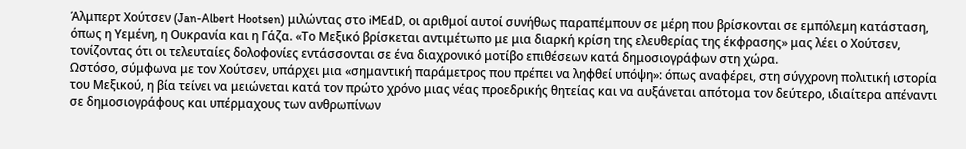Άλμπερτ Χούτσεν (Jan-Albert Hootsen) μιλώντας στο iMEdD, οι αριθμοί αυτοί συνήθως παραπέμπουν σε μέρη που βρίσκονται σε εμπόλεμη κατάσταση, όπως η Υεμένη, η Ουκρανία και η Γάζα. «Το Μεξικό βρίσκεται αντιμέτωπο με μια διαρκή κρίση της ελευθερίας της έκφρασης» μας λέει ο Χούτσεν, τονίζοντας ότι οι τελευταίες δολοφονίες εντάσσονται σε ένα διαχρονικό μοτίβο επιθέσεων κατά δημοσιογράφων στη χώρα.
Ωστόσο, σύμφωνα με τον Χούτσεν, υπάρχει μια «σημαντική παράμετρος που πρέπει να ληφθεί υπόψη»: όπως αναφέρει, στη σύγχρονη πολιτική ιστορία του Μεξικού, η βία τείνει να μειώνεται κατά τον πρώτο χρόνο μιας νέας προεδρικής θητείας και να αυξάνεται απότομα τον δεύτερο, ιδιαίτερα απέναντι σε δημοσιογράφους και υπέρμαχους των ανθρωπίνων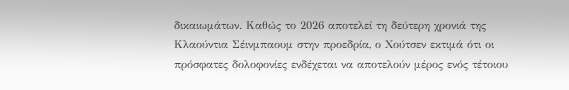δικαιωμάτων. Καθώς το 2026 αποτελεί τη δεύτερη χρονιά της Κλαούντια Σέινμπαουμ στην προεδρία, ο Χούτσεν εκτιμά ότι οι πρόσφατες δολοφονίες ενδέχεται να αποτελούν μέρος ενός τέτοιου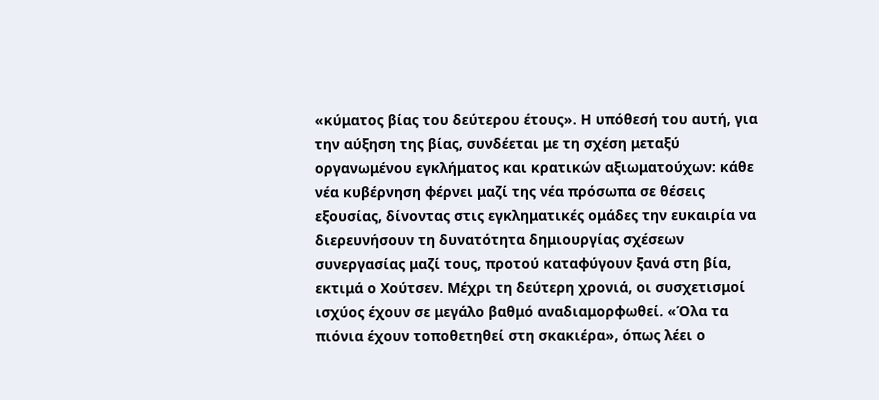«κύματος βίας του δεύτερου έτους». Η υπόθεσή του αυτή, για την αύξηση της βίας, συνδέεται με τη σχέση μεταξύ οργανωμένου εγκλήματος και κρατικών αξιωματούχων: κάθε νέα κυβέρνηση φέρνει μαζί της νέα πρόσωπα σε θέσεις εξουσίας, δίνοντας στις εγκληματικές ομάδες την ευκαιρία να διερευνήσουν τη δυνατότητα δημιουργίας σχέσεων συνεργασίας μαζί τους, προτού καταφύγουν ξανά στη βία, εκτιμά ο Χούτσεν. Μέχρι τη δεύτερη χρονιά, οι συσχετισμοί ισχύος έχουν σε μεγάλο βαθμό αναδιαμορφωθεί. «Όλα τα πιόνια έχουν τοποθετηθεί στη σκακιέρα», όπως λέει ο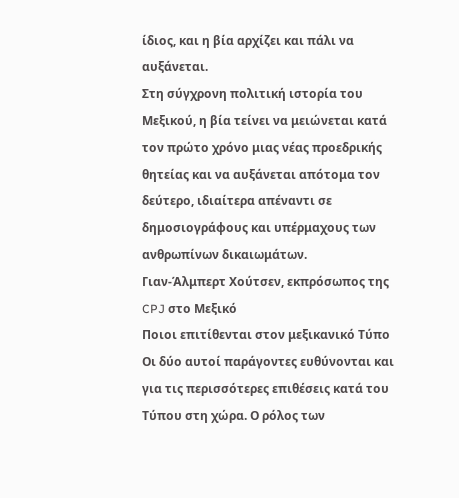ίδιος, και η βία αρχίζει και πάλι να αυξάνεται.
Στη σύγχρονη πολιτική ιστορία του Μεξικού, η βία τείνει να μειώνεται κατά τον πρώτο χρόνο μιας νέας προεδρικής θητείας και να αυξάνεται απότομα τον δεύτερο, ιδιαίτερα απέναντι σε δημοσιογράφους και υπέρμαχους των ανθρωπίνων δικαιωμάτων.
Γιαν-Άλμπερτ Χούτσεν, εκπρόσωπος της CPJ στο Μεξικό
Ποιοι επιτίθενται στον μεξικανικό Τύπο
Οι δύο αυτοί παράγοντες ευθύνονται και για τις περισσότερες επιθέσεις κατά του Τύπου στη χώρα. Ο ρόλος των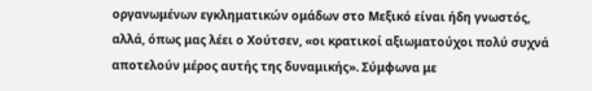οργανωμένων εγκληματικών ομάδων στο Μεξικό είναι ήδη γνωστός, αλλά, όπως μας λέει ο Χούτσεν, «οι κρατικοί αξιωματούχοι πολύ συχνά αποτελούν μέρος αυτής της δυναμικής». Σύμφωνα με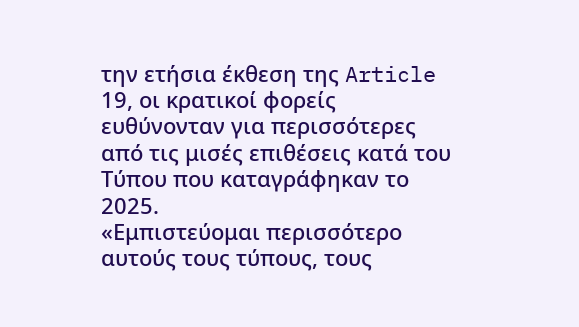την ετήσια έκθεση της Article 19, οι κρατικοί φορείς ευθύνονταν για περισσότερες από τις μισές επιθέσεις κατά του Τύπου που καταγράφηκαν το 2025.
«Εμπιστεύομαι περισσότερο αυτούς τους τύπους, τους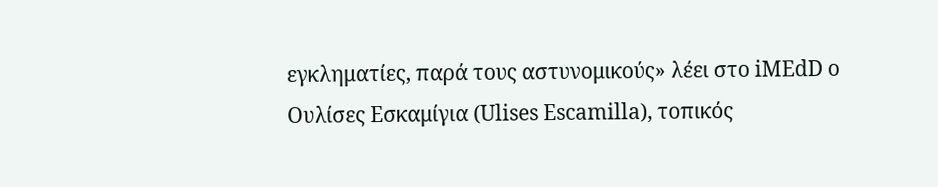εγκληματίες, παρά τους αστυνομικούς» λέει στο iMEdD ο Ουλίσες Εσκαμίγια (Ulises Escamilla), τοπικός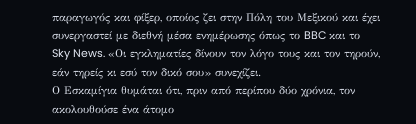παραγωγός και φίξερ, οποίος ζει στην Πόλη του Μεξικού και έχει συνεργαστεί με διεθνή μέσα ενημέρωσης όπως το BBC και το Sky News. «Οι εγκληματίες δίνουν τον λόγο τους και τον τηρούν, εάν τηρείς κι εσύ τον δικό σου» συνεχίζει.
Ο Εσκαμίγια θυμάται ότι, πριν από περίπου δύο χρόνια, τον ακολουθούσε ένα άτομο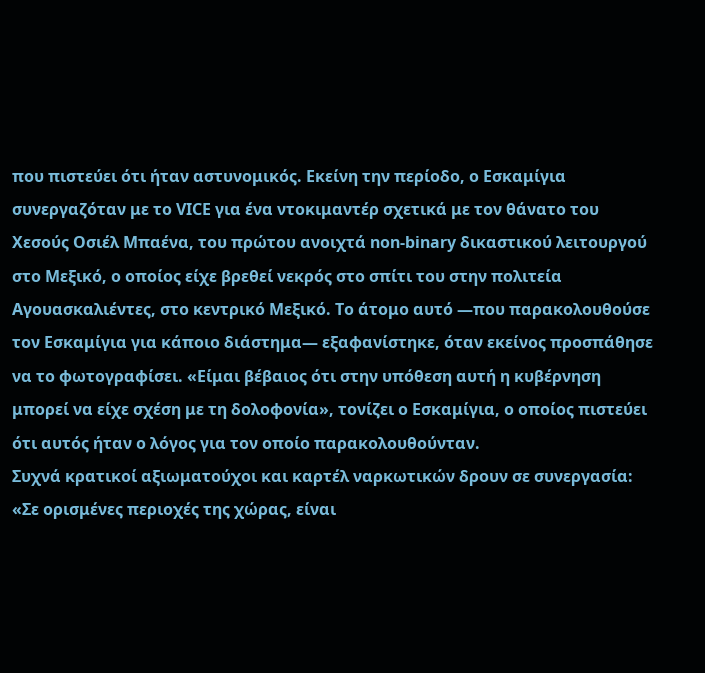που πιστεύει ότι ήταν αστυνομικός. Εκείνη την περίοδο, ο Εσκαμίγια συνεργαζόταν με το VICE για ένα ντοκιμαντέρ σχετικά με τον θάνατο του Χεσούς Οσιέλ Μπαένα, του πρώτου ανοιχτά non-binary δικαστικού λειτουργού στο Μεξικό, ο οποίος είχε βρεθεί νεκρός στο σπίτι του στην πολιτεία Αγουασκαλιέντες, στο κεντρικό Μεξικό. Το άτομο αυτό —που παρακολουθούσε τον Εσκαμίγια για κάποιο διάστημα— εξαφανίστηκε, όταν εκείνος προσπάθησε να το φωτογραφίσει. «Είμαι βέβαιος ότι στην υπόθεση αυτή η κυβέρνηση μπορεί να είχε σχέση με τη δολοφονία», τονίζει ο Εσκαμίγια, ο οποίος πιστεύει ότι αυτός ήταν ο λόγος για τον οποίο παρακολουθούνταν.
Συχνά κρατικοί αξιωματούχοι και καρτέλ ναρκωτικών δρουν σε συνεργασία: «Σε ορισμένες περιοχές της χώρας, είναι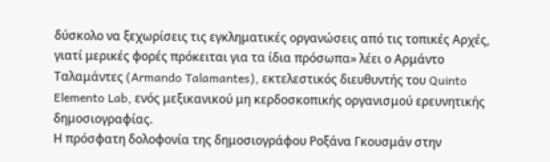δύσκολο να ξεχωρίσεις τις εγκληματικές οργανώσεις από τις τοπικές Αρχές, γιατί μερικές φορές πρόκειται για τα ίδια πρόσωπα» λέει ο Αρμάντο Ταλαμάντες (Armando Talamantes), εκτελεστικός διευθυντής του Quinto Elemento Lab, ενός μεξικανικού μη κερδοσκοπικής οργανισμού ερευνητικής δημοσιογραφίας.
Η πρόσφατη δολοφονία της δημοσιογράφου Ροξάνα Γκουσμάν στην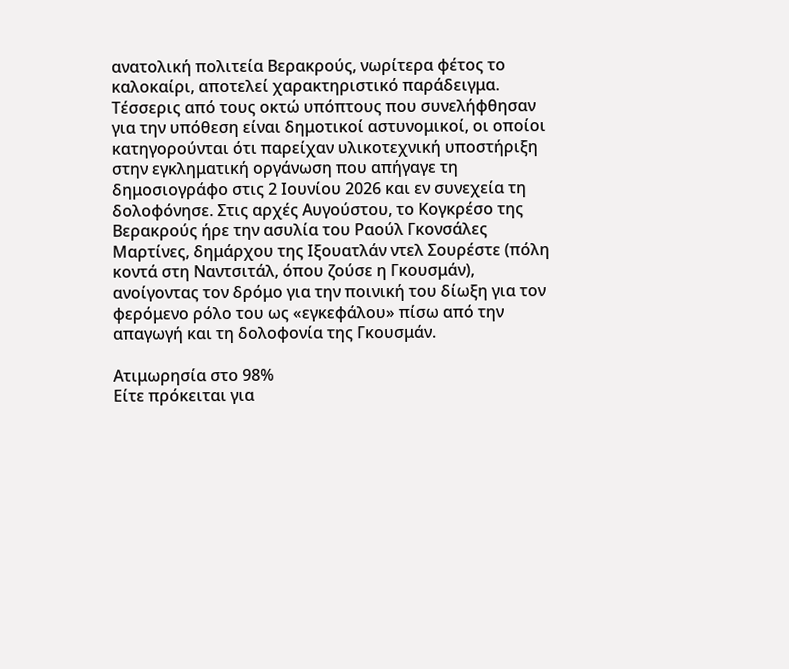ανατολική πολιτεία Βερακρούς, νωρίτερα φέτος το καλοκαίρι, αποτελεί χαρακτηριστικό παράδειγμα. Τέσσερις από τους οκτώ υπόπτους που συνελήφθησαν για την υπόθεση είναι δημοτικοί αστυνομικοί, οι οποίοι κατηγορούνται ότι παρείχαν υλικοτεχνική υποστήριξη στην εγκληματική οργάνωση που απήγαγε τη δημοσιογράφο στις 2 Ιουνίου 2026 και εν συνεχεία τη δολοφόνησε. Στις αρχές Αυγούστου, το Κογκρέσο της Βερακρούς ήρε την ασυλία του Ραούλ Γκονσάλες Μαρτίνες, δημάρχου της Ιξουατλάν ντελ Σουρέστε (πόλη κοντά στη Ναντσιτάλ, όπου ζούσε η Γκουσμάν), ανοίγοντας τον δρόμο για την ποινική του δίωξη για τον φερόμενο ρόλο του ως «εγκεφάλου» πίσω από την απαγωγή και τη δολοφονία της Γκουσμάν.

Ατιμωρησία στο 98%
Είτε πρόκειται για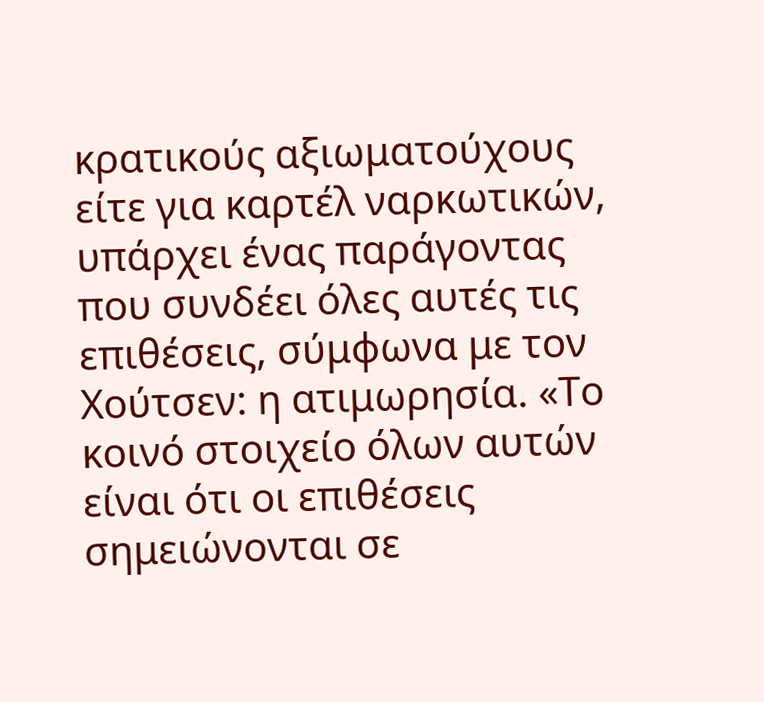κρατικούς αξιωματούχους είτε για καρτέλ ναρκωτικών, υπάρχει ένας παράγοντας που συνδέει όλες αυτές τις επιθέσεις, σύμφωνα με τον Χούτσεν: η ατιμωρησία. «Το κοινό στοιχείο όλων αυτών είναι ότι οι επιθέσεις σημειώνονται σε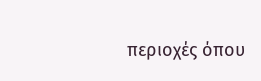περιοχές όπου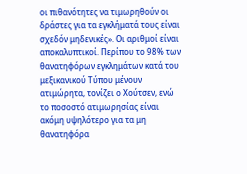οι πιθανότητες να τιμωρηθούν οι δράστες για τα εγκλήματά τους είναι σχεδόν μηδενικές». Οι αριθμοί είναι αποκαλυπτικοί. Περίπου το 98% των θανατηφόρων εγκλημάτων κατά του μεξικανικού Τύπου μένουν ατιμώρητα, τονίζει ο Χούτσεν, ενώ το ποσοστό ατιμωρησίας είναι ακόμη υψηλότερο για τα μη θανατηφόρα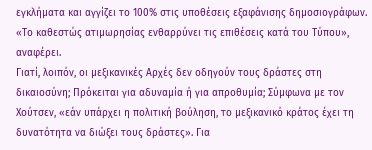εγκλήματα και αγγίζει το 100% στις υποθέσεις εξαφάνισης δημοσιογράφων. «Το καθεστώς ατιμωρησίας ενθαρρύνει τις επιθέσεις κατά του Τύπου», αναφέρει.
Γιατί, λοιπόν, οι μεξικανικές Αρχές δεν οδηγούν τους δράστες στη δικαιοσύνη; Πρόκειται για αδυναμία ή για απροθυμία; Σύμφωνα με τον Χούτσεν, «εάν υπάρχει η πολιτική βούληση, το μεξικανικό κράτος έχει τη δυνατότητα να διώξει τους δράστες». Για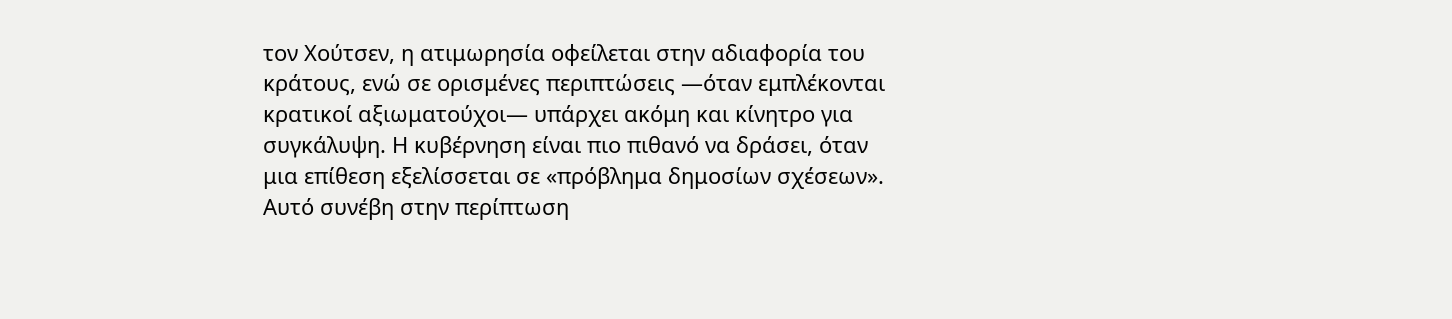τον Χούτσεν, η ατιμωρησία οφείλεται στην αδιαφορία του κράτους, ενώ σε ορισμένες περιπτώσεις —όταν εμπλέκονται κρατικοί αξιωματούχοι— υπάρχει ακόμη και κίνητρο για συγκάλυψη. Η κυβέρνηση είναι πιο πιθανό να δράσει, όταν μια επίθεση εξελίσσεται σε «πρόβλημα δημοσίων σχέσεων». Αυτό συνέβη στην περίπτωση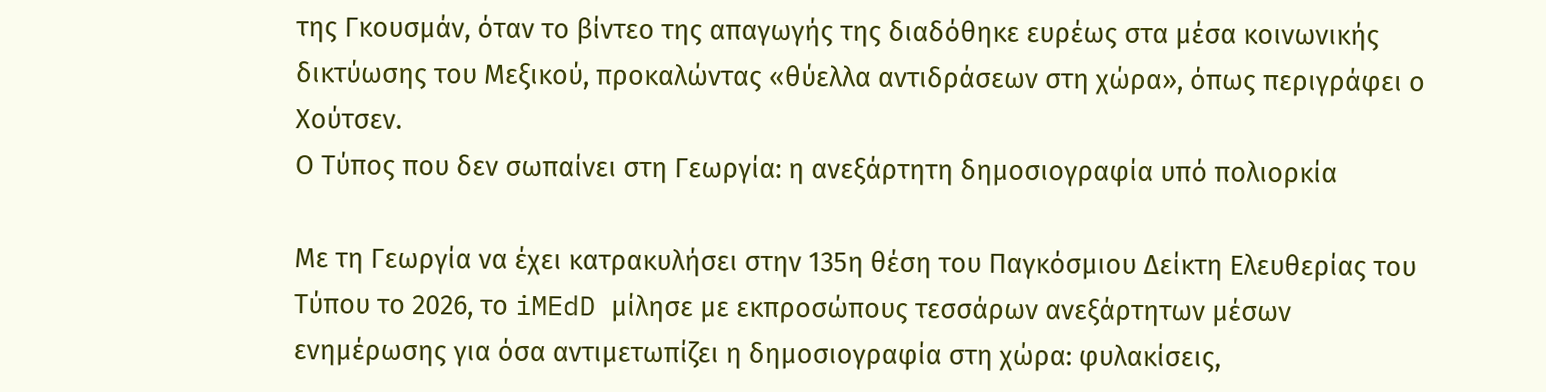της Γκουσμάν, όταν το βίντεο της απαγωγής της διαδόθηκε ευρέως στα μέσα κοινωνικής δικτύωσης του Μεξικού, προκαλώντας «θύελλα αντιδράσεων στη χώρα», όπως περιγράφει ο Χούτσεν.
Ο Τύπος που δεν σωπαίνει στη Γεωργία: η ανεξάρτητη δημοσιογραφία υπό πολιορκία

Με τη Γεωργία να έχει κατρακυλήσει στην 135η θέση του Παγκόσμιου Δείκτη Ελευθερίας του Τύπου το 2026, το iMEdD μίλησε με εκπροσώπους τεσσάρων ανεξάρτητων μέσων ενημέρωσης για όσα αντιμετωπίζει η δημοσιογραφία στη χώρα: φυλακίσεις,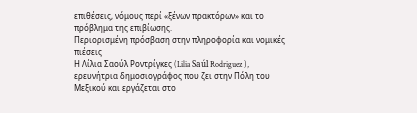επιθέσεις, νόμους περί «ξένων πρακτόρων» και το πρόβλημα της επιβίωσης.
Περιορισμένη πρόσβαση στην πληροφορία και νομικές πιέσεις
Η Λίλια Σαούλ Ροντρίγκες (Lilia Saúl Rodriguez ), ερευνήτρια δημοσιογράφος που ζει στην Πόλη του Μεξικού και εργάζεται στο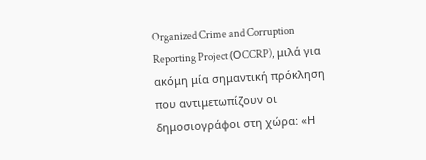Organized Crime and Corruption Reporting Project (ΟCCRP), μιλά για ακόμη μία σημαντική πρόκληση που αντιμετωπίζουν οι δημοσιογράφοι στη χώρα: «Η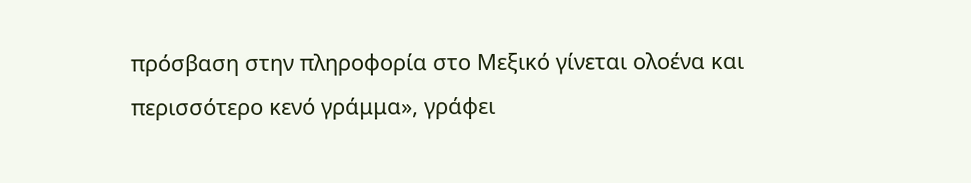πρόσβαση στην πληροφορία στο Μεξικό γίνεται ολοένα και περισσότερο κενό γράμμα», γράφει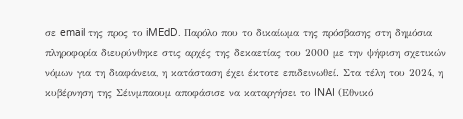σε email της προς το iMEdD. Παρόλο που το δικαίωμα της πρόσβασης στη δημόσια πληροφορία διευρύνθηκε στις αρχές της δεκαετίας του 2000 με την ψήφιση σχετικών νόμων για τη διαφάνεια, η κατάσταση έχει έκτοτε επιδεινωθεί. Στα τέλη του 2024, η κυβέρνηση της Σέινμπαουμ αποφάσισε να καταργήσει το INAI (Εθνικό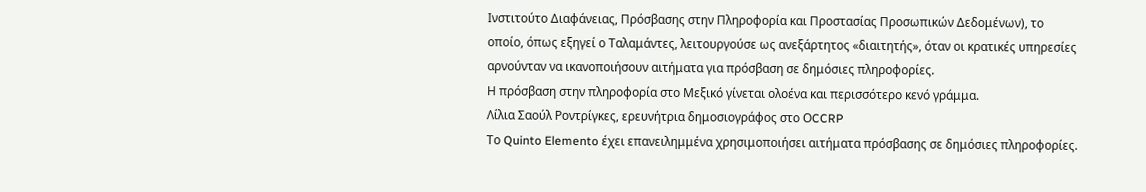Ινστιτούτο Διαφάνειας, Πρόσβασης στην Πληροφορία και Προστασίας Προσωπικών Δεδομένων), το οποίο, όπως εξηγεί ο Ταλαμάντες, λειτουργούσε ως ανεξάρτητος «διαιτητής», όταν οι κρατικές υπηρεσίες αρνούνταν να ικανοποιήσουν αιτήματα για πρόσβαση σε δημόσιες πληροφορίες.
Η πρόσβαση στην πληροφορία στο Μεξικό γίνεται ολοένα και περισσότερο κενό γράμμα.
Λίλια Σαούλ Ροντρίγκες, ερευνήτρια δημοσιογράφος στο ΟCCRP
Το Quinto Elemento έχει επανειλημμένα χρησιμοποιήσει αιτήματα πρόσβασης σε δημόσιες πληροφορίες.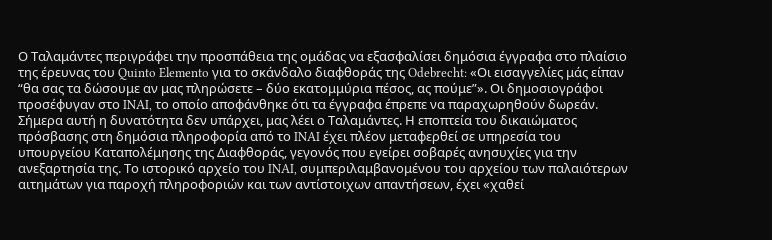Ο Ταλαμάντες περιγράφει την προσπάθεια της ομάδας να εξασφαλίσει δημόσια έγγραφα στο πλαίσιο της έρευνας του Quinto Elemento για το σκάνδαλο διαφθοράς της Odebrecht: «Οι εισαγγελίες μάς είπαν “θα σας τα δώσουμε αν μας πληρώσετε – δύο εκατομμύρια πέσος, ας πούμε”». Οι δημοσιογράφοι προσέφυγαν στο INAI, το οποίο αποφάνθηκε ότι τα έγγραφα έπρεπε να παραχωρηθούν δωρεάν. Σήμερα αυτή η δυνατότητα δεν υπάρχει, μας λέει ο Ταλαμάντες. Η εποπτεία του δικαιώματος πρόσβασης στη δημόσια πληροφορία από το INAI έχει πλέον μεταφερθεί σε υπηρεσία του υπουργείου Καταπολέμησης της Διαφθοράς, γεγονός που εγείρει σοβαρές ανησυχίες για την ανεξαρτησία της. Το ιστορικό αρχείο του INAI, συμπεριλαμβανομένου του αρχείου των παλαιότερων αιτημάτων για παροχή πληροφοριών και των αντίστοιχων απαντήσεων, έχει «χαθεί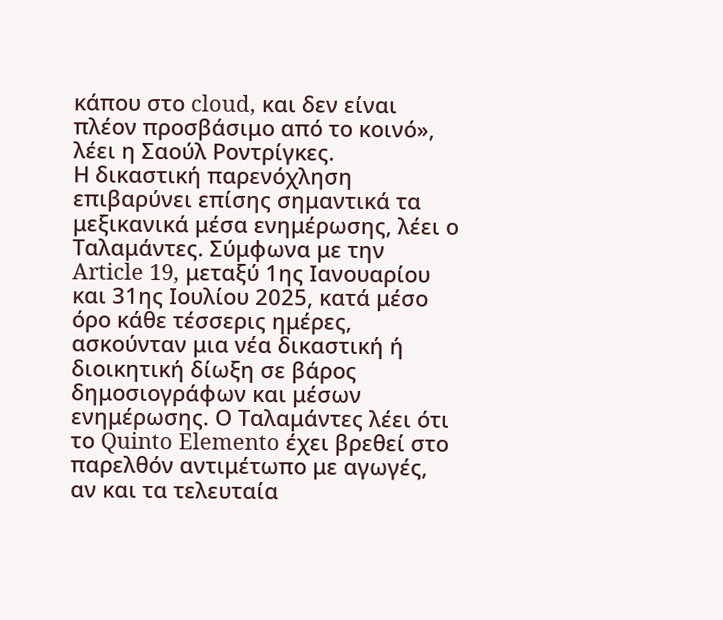κάπου στο cloud, και δεν είναι πλέον προσβάσιμο από το κοινό», λέει η Σαούλ Ροντρίγκες.
Η δικαστική παρενόχληση επιβαρύνει επίσης σημαντικά τα μεξικανικά μέσα ενημέρωσης, λέει ο Ταλαμάντες. Σύμφωνα με την Article 19, μεταξύ 1ης Ιανουαρίου και 31ης Ιουλίου 2025, κατά μέσο όρο κάθε τέσσερις ημέρες, ασκούνταν μια νέα δικαστική ή διοικητική δίωξη σε βάρος δημοσιογράφων και μέσων ενημέρωσης. Ο Ταλαμάντες λέει ότι το Quinto Elemento έχει βρεθεί στο παρελθόν αντιμέτωπο με αγωγές, αν και τα τελευταία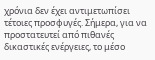χρόνια δεν έχει αντιμετωπίσει τέτοιες προσφυγές. Σήμερα, για να προστατευτεί από πιθανές δικαστικές ενέργειες, το μέσο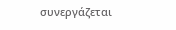συνεργάζεται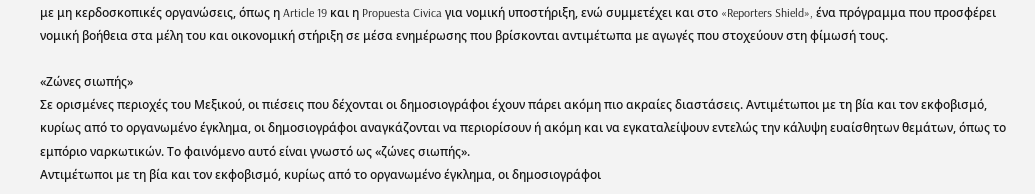με μη κερδοσκοπικές οργανώσεις, όπως η Article 19 και η Propuesta Civica για νομική υποστήριξη, ενώ συμμετέχει και στο «Reporters Shield», ένα πρόγραμμα που προσφέρει νομική βοήθεια στα μέλη του και οικονομική στήριξη σε μέσα ενημέρωσης που βρίσκονται αντιμέτωπα με αγωγές που στοχεύουν στη φίμωσή τους.

«Ζώνες σιωπής»
Σε ορισμένες περιοχές του Μεξικού, οι πιέσεις που δέχονται οι δημοσιογράφοι έχουν πάρει ακόμη πιο ακραίες διαστάσεις. Αντιμέτωποι με τη βία και τον εκφοβισμό, κυρίως από το οργανωμένο έγκλημα, οι δημοσιογράφοι αναγκάζονται να περιορίσουν ή ακόμη και να εγκαταλείψουν εντελώς την κάλυψη ευαίσθητων θεμάτων, όπως το εμπόριο ναρκωτικών. Το φαινόμενο αυτό είναι γνωστό ως «ζώνες σιωπής».
Αντιμέτωποι με τη βία και τον εκφοβισμό, κυρίως από το οργανωμένο έγκλημα, οι δημοσιογράφοι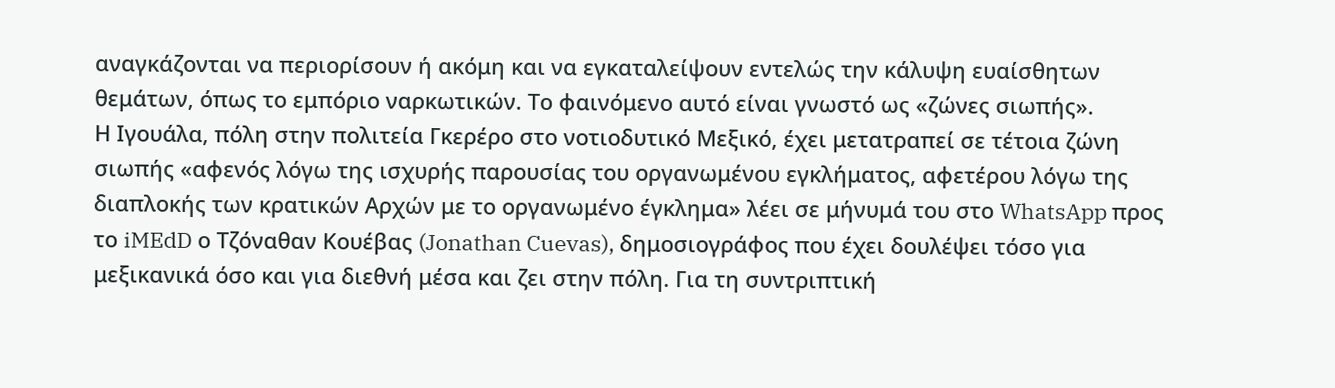αναγκάζονται να περιορίσουν ή ακόμη και να εγκαταλείψουν εντελώς την κάλυψη ευαίσθητων θεμάτων, όπως το εμπόριο ναρκωτικών. Το φαινόμενο αυτό είναι γνωστό ως «ζώνες σιωπής».
Η Ιγουάλα, πόλη στην πολιτεία Γκερέρο στο νοτιοδυτικό Μεξικό, έχει μετατραπεί σε τέτοια ζώνη σιωπής «αφενός λόγω της ισχυρής παρουσίας του οργανωμένου εγκλήματος, αφετέρου λόγω της διαπλοκής των κρατικών Αρχών με το οργανωμένο έγκλημα» λέει σε μήνυμά του στο WhatsApp προς το iMEdD ο Τζόναθαν Κουέβας (Jonathan Cuevas), δημοσιογράφος που έχει δουλέψει τόσο για μεξικανικά όσο και για διεθνή μέσα και ζει στην πόλη. Για τη συντριπτική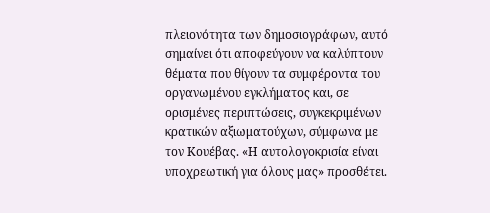πλειονότητα των δημοσιογράφων, αυτό σημαίνει ότι αποφεύγουν να καλύπτουν θέματα που θίγουν τα συμφέροντα του οργανωμένου εγκλήματος και, σε ορισμένες περιπτώσεις, συγκεκριμένων κρατικών αξιωματούχων, σύμφωνα με τον Κουέβας. «Η αυτολογοκρισία είναι υποχρεωτική για όλους μας» προσθέτει.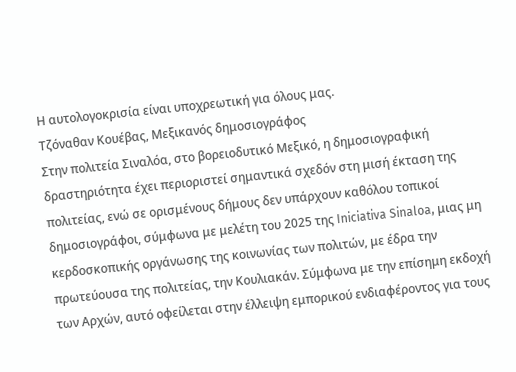Η αυτολογοκρισία είναι υποχρεωτική για όλους μας.
Τζόναθαν Κουέβας, Μεξικανός δημοσιογράφος
Στην πολιτεία Σιναλόα, στο βορειοδυτικό Μεξικό, η δημοσιογραφική δραστηριότητα έχει περιοριστεί σημαντικά σχεδόν στη μισή έκταση της πολιτείας, ενώ σε ορισμένους δήμους δεν υπάρχουν καθόλου τοπικοί δημοσιογράφοι, σύμφωνα με μελέτη του 2025 της Iniciativa Sinaloa, μιας μη κερδοσκοπικής οργάνωσης της κοινωνίας των πολιτών, με έδρα την πρωτεύουσα της πολιτείας, την Κουλιακάν. Σύμφωνα με την επίσημη εκδοχή των Αρχών, αυτό οφείλεται στην έλλειψη εμπορικού ενδιαφέροντος για τους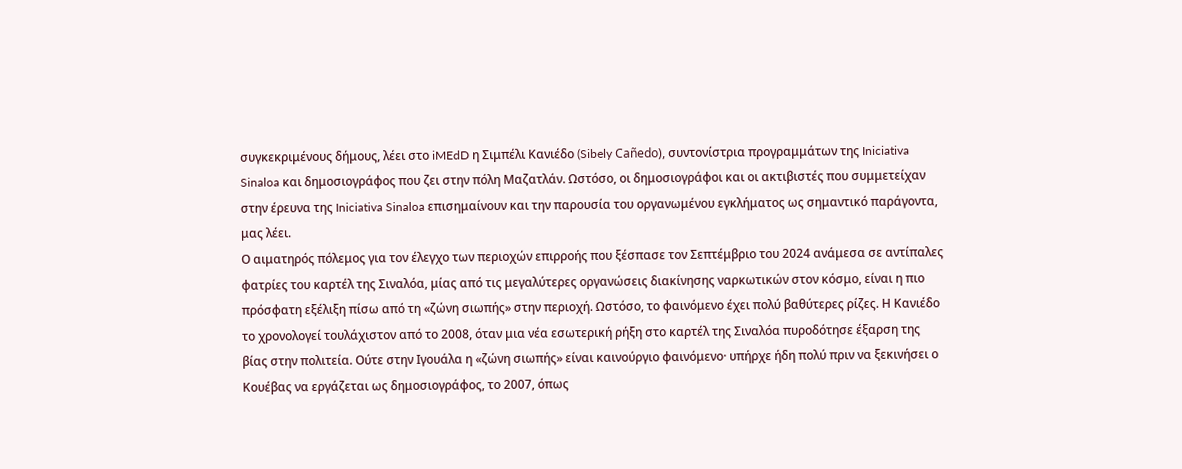συγκεκριμένους δήμους, λέει στο iMEdD η Σιμπέλι Κανιέδο (Sibely Cañedo), συντονίστρια προγραμμάτων της Iniciativa Sinaloa και δημοσιογράφος που ζει στην πόλη Μαζατλάν. Ωστόσο, οι δημοσιογράφοι και οι ακτιβιστές που συμμετείχαν στην έρευνα της Iniciativa Sinaloa επισημαίνουν και την παρουσία του οργανωμένου εγκλήματος ως σημαντικό παράγοντα, μας λέει.
Ο αιματηρός πόλεμος για τον έλεγχο των περιοχών επιρροής που ξέσπασε τον Σεπτέμβριο του 2024 ανάμεσα σε αντίπαλες φατρίες του καρτέλ της Σιναλόα, μίας από τις μεγαλύτερες οργανώσεις διακίνησης ναρκωτικών στον κόσμο, είναι η πιο πρόσφατη εξέλιξη πίσω από τη «ζώνη σιωπής» στην περιοχή. Ωστόσο, το φαινόμενο έχει πολύ βαθύτερες ρίζες. Η Κανιέδο το χρονολογεί τουλάχιστον από το 2008, όταν μια νέα εσωτερική ρήξη στο καρτέλ της Σιναλόα πυροδότησε έξαρση της βίας στην πολιτεία. Ούτε στην Ιγουάλα η «ζώνη σιωπής» είναι καινούργιο φαινόμενο· υπήρχε ήδη πολύ πριν να ξεκινήσει ο Κουέβας να εργάζεται ως δημοσιογράφος, το 2007, όπως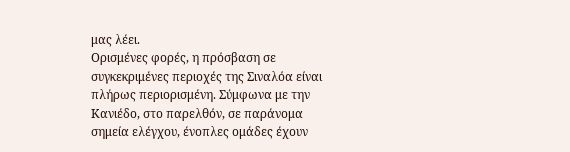μας λέει.
Ορισμένες φορές, η πρόσβαση σε συγκεκριμένες περιοχές της Σιναλόα είναι πλήρως περιορισμένη. Σύμφωνα με την Κανιέδο, στο παρελθόν, σε παράνομα σημεία ελέγχου, ένοπλες ομάδες έχουν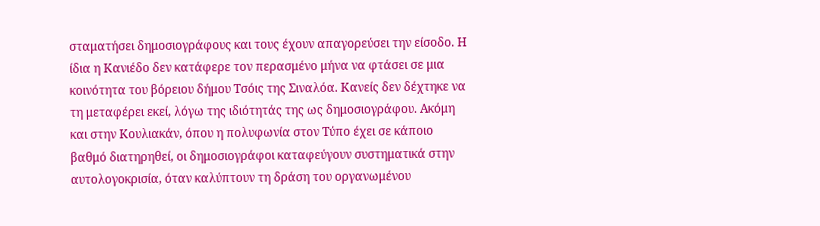σταματήσει δημοσιογράφους και τους έχουν απαγορεύσει την είσοδο. Η ίδια η Κανιέδο δεν κατάφερε τον περασμένο μήνα να φτάσει σε μια κοινότητα του βόρειου δήμου Τσόις της Σιναλόα. Κανείς δεν δέχτηκε να τη μεταφέρει εκεί, λόγω της ιδιότητάς της ως δημοσιογράφου. Ακόμη και στην Κουλιακάν, όπου η πολυφωνία στον Τύπο έχει σε κάποιο βαθμό διατηρηθεί, οι δημοσιογράφοι καταφεύγουν συστηματικά στην αυτολογοκρισία, όταν καλύπτουν τη δράση του οργανωμένου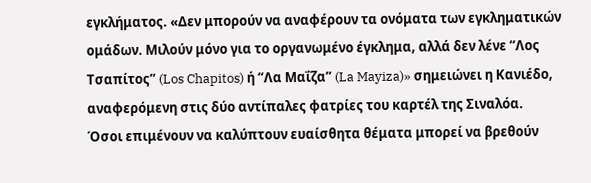εγκλήματος. «Δεν μπορούν να αναφέρουν τα ονόματα των εγκληματικών ομάδων. Μιλούν μόνο για το οργανωμένο έγκλημα, αλλά δεν λένε “Λος Τσαπίτος” (Los Chapitos) ή “Λα Μαΐζα” (La Mayiza)» σημειώνει η Κανιέδο, αναφερόμενη στις δύο αντίπαλες φατρίες του καρτέλ της Σιναλόα.
Όσοι επιμένουν να καλύπτουν ευαίσθητα θέματα μπορεί να βρεθούν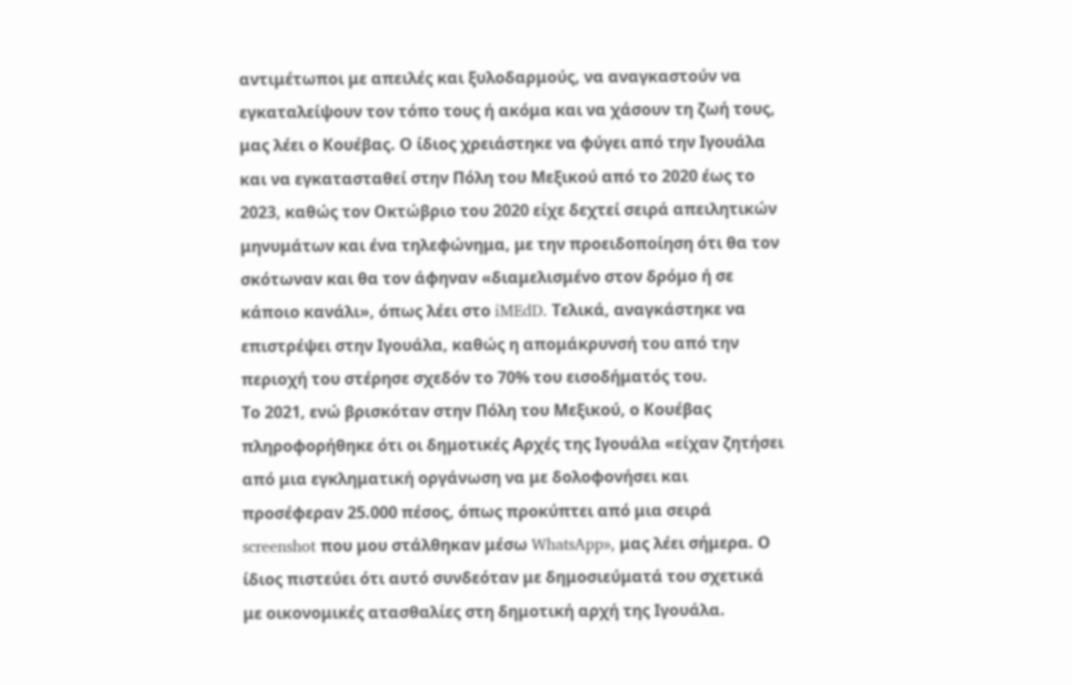αντιμέτωποι με απειλές και ξυλοδαρμούς, να αναγκαστούν να εγκαταλείψουν τον τόπο τους ή ακόμα και να χάσουν τη ζωή τους, μας λέει ο Κουέβας. Ο ίδιος χρειάστηκε να φύγει από την Ιγουάλα και να εγκατασταθεί στην Πόλη του Μεξικού από το 2020 έως το 2023, καθώς τον Οκτώβριο του 2020 είχε δεχτεί σειρά απειλητικών μηνυμάτων και ένα τηλεφώνημα, με την προειδοποίηση ότι θα τον σκότωναν και θα τον άφηναν «διαμελισμένο στον δρόμο ή σε κάποιο κανάλι», όπως λέει στο iMEdD. Τελικά, αναγκάστηκε να επιστρέψει στην Ιγουάλα, καθώς η απομάκρυνσή του από την περιοχή του στέρησε σχεδόν το 70% του εισοδήματός του.
Το 2021, ενώ βρισκόταν στην Πόλη του Μεξικού, ο Κουέβας πληροφορήθηκε ότι οι δημοτικές Αρχές της Ιγουάλα «είχαν ζητήσει από μια εγκληματική οργάνωση να με δολοφονήσει και προσέφεραν 25.000 πέσος, όπως προκύπτει από μια σειρά screenshot που μου στάλθηκαν μέσω WhatsApp», μας λέει σήμερα. Ο ίδιος πιστεύει ότι αυτό συνδεόταν με δημοσιεύματά του σχετικά με οικονομικές ατασθαλίες στη δημοτική αρχή της Ιγουάλα.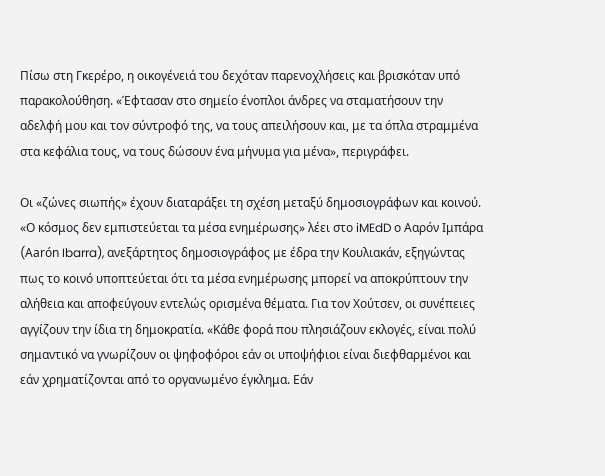Πίσω στη Γκερέρο, η οικογένειά του δεχόταν παρενοχλήσεις και βρισκόταν υπό παρακολούθηση. «Έφτασαν στο σημείο ένοπλοι άνδρες να σταματήσουν την αδελφή μου και τον σύντροφό της, να τους απειλήσουν και, με τα όπλα στραμμένα στα κεφάλια τους, να τους δώσουν ένα μήνυμα για μένα», περιγράφει.

Οι «ζώνες σιωπής» έχουν διαταράξει τη σχέση μεταξύ δημοσιογράφων και κοινού. «Ο κόσμος δεν εμπιστεύεται τα μέσα ενημέρωσης» λέει στο iMEdD ο Ααρόν Ιμπάρα (Aarón Ibarra), ανεξάρτητος δημοσιογράφος με έδρα την Κουλιακάν, εξηγώντας πως το κοινό υποπτεύεται ότι τα μέσα ενημέρωσης μπορεί να αποκρύπτουν την αλήθεια και αποφεύγουν εντελώς ορισμένα θέματα. Για τον Χούτσεν, οι συνέπειες αγγίζουν την ίδια τη δημοκρατία. «Κάθε φορά που πλησιάζουν εκλογές, είναι πολύ σημαντικό να γνωρίζουν οι ψηφοφόροι εάν οι υποψήφιοι είναι διεφθαρμένοι και εάν χρηματίζονται από το οργανωμένο έγκλημα. Εάν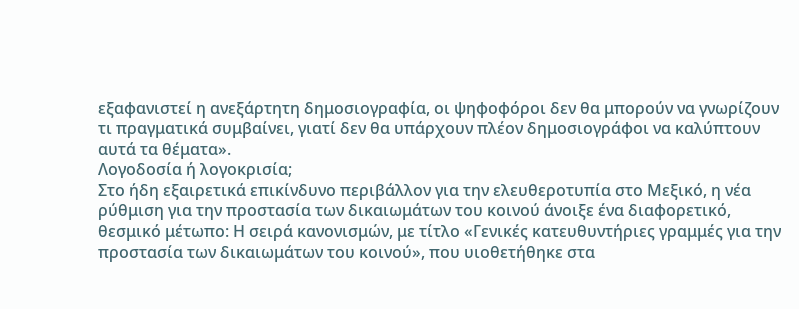εξαφανιστεί η ανεξάρτητη δημοσιογραφία, οι ψηφοφόροι δεν θα μπορούν να γνωρίζουν τι πραγματικά συμβαίνει, γιατί δεν θα υπάρχουν πλέον δημοσιογράφοι να καλύπτουν αυτά τα θέματα».
Λογοδοσία ή λογοκρισία;
Στο ήδη εξαιρετικά επικίνδυνο περιβάλλον για την ελευθεροτυπία στο Μεξικό, η νέα ρύθμιση για την προστασία των δικαιωμάτων του κοινού άνοιξε ένα διαφορετικό, θεσμικό μέτωπο: Η σειρά κανονισμών, με τίτλο «Γενικές κατευθυντήριες γραμμές για την προστασία των δικαιωμάτων του κοινού», που υιοθετήθηκε στα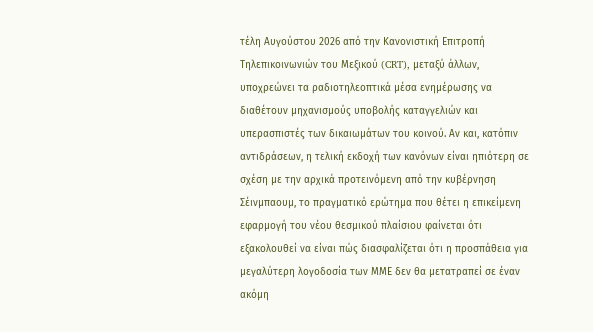τέλη Αυγούστου 2026 από την Κανονιστική Επιτροπή Τηλεπικοινωνιών του Μεξικού (CRT), μεταξύ άλλων, υποχρεώνει τα ραδιοτηλεοπτικά μέσα ενημέρωσης να διαθέτουν μηχανισμούς υποβολής καταγγελιών και υπερασπιστές των δικαιωμάτων του κοινού. Αν και, κατόπιν αντιδράσεων, η τελική εκδοχή των κανόνων είναι ηπιότερη σε σχέση με την αρχικά προτεινόμενη από την κυβέρνηση Σέινμπαουμ, το πραγματικό ερώτημα που θέτει η επικείμενη εφαρμογή του νέου θεσμικού πλαίσιου φαίνεται ότι εξακολουθεί να είναι πώς διασφαλίζεται ότι η προσπάθεια για μεγαλύτερη λογοδοσία των ΜΜΕ δεν θα μετατραπεί σε έναν ακόμη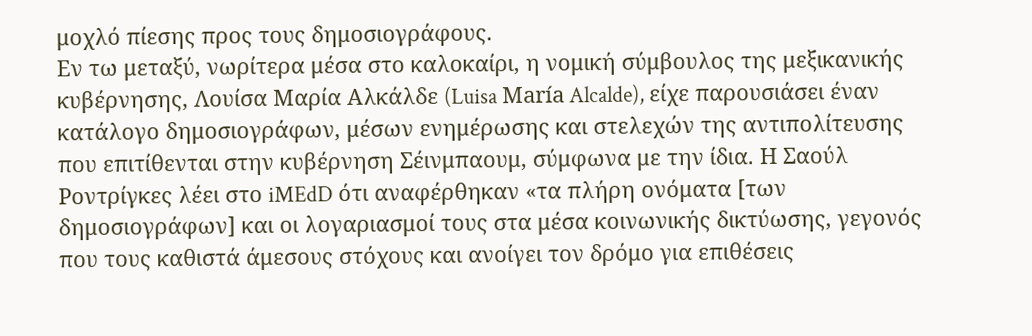μοχλό πίεσης προς τους δημοσιογράφους.
Εν τω μεταξύ, νωρίτερα μέσα στο καλοκαίρι, η νομική σύμβουλος της μεξικανικής κυβέρνησης, Λουίσα Μαρία Αλκάλδε (Luisa María Alcalde), είχε παρουσιάσει έναν κατάλογο δημοσιογράφων, μέσων ενημέρωσης και στελεχών της αντιπολίτευσης που επιτίθενται στην κυβέρνηση Σέινμπαουμ, σύμφωνα με την ίδια. Η Σαούλ Ροντρίγκες λέει στο iMEdD ότι αναφέρθηκαν «τα πλήρη ονόματα [των δημοσιογράφων] και οι λογαριασμοί τους στα μέσα κοινωνικής δικτύωσης, γεγονός που τους καθιστά άμεσους στόχους και ανοίγει τον δρόμο για επιθέσεις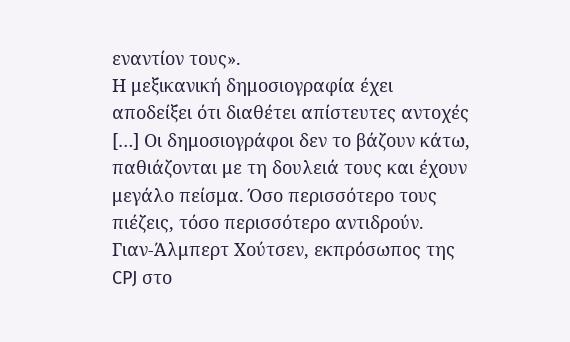εναντίον τους».
Η μεξικανική δημοσιογραφία έχει αποδείξει ότι διαθέτει απίστευτες αντοχές […] Οι δημοσιογράφοι δεν το βάζουν κάτω, παθιάζονται με τη δουλειά τους και έχουν μεγάλο πείσμα. Όσο περισσότερο τους πιέζεις, τόσο περισσότερο αντιδρούν.
Γιαν-Άλμπερτ Χούτσεν, εκπρόσωπος της CPJ στο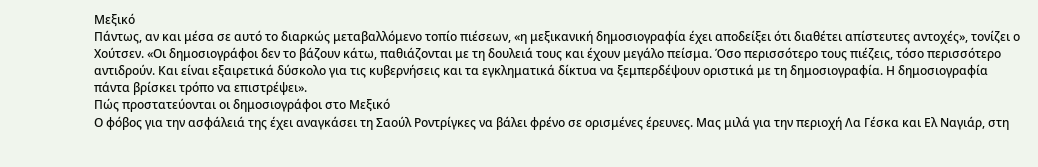Μεξικό
Πάντως, αν και μέσα σε αυτό το διαρκώς μεταβαλλόμενο τοπίο πιέσεων, «η μεξικανική δημοσιογραφία έχει αποδείξει ότι διαθέτει απίστευτες αντοχές», τονίζει ο Χούτσεν. «Οι δημοσιογράφοι δεν το βάζουν κάτω, παθιάζονται με τη δουλειά τους και έχουν μεγάλο πείσμα. Όσο περισσότερο τους πιέζεις, τόσο περισσότερο αντιδρούν. Και είναι εξαιρετικά δύσκολο για τις κυβερνήσεις και τα εγκληματικά δίκτυα να ξεμπερδέψουν οριστικά με τη δημοσιογραφία. Η δημοσιογραφία πάντα βρίσκει τρόπο να επιστρέψει».
Πώς προστατεύονται οι δημοσιογράφοι στο Μεξικό
Ο φόβος για την ασφάλειά της έχει αναγκάσει τη Σαούλ Ροντρίγκες να βάλει φρένο σε ορισμένες έρευνες. Μας μιλά για την περιοχή Λα Γέσκα και Ελ Ναγιάρ, στη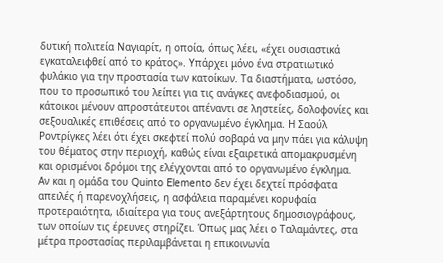δυτική πολιτεία Ναγιαρίτ, η οποία, όπως λέει, «έχει ουσιαστικά εγκαταλειφθεί από το κράτος». Υπάρχει μόνο ένα στρατιωτικό φυλάκιο για την προστασία των κατοίκων. Τα διαστήματα, ωστόσο, που το προσωπικό του λείπει για τις ανάγκες ανεφοδιασμού, οι κάτοικοι μένουν απροστάτευτοι απέναντι σε ληστείες, δολοφονίες και σεξουαλικές επιθέσεις από το οργανωμένο έγκλημα. Η Σαούλ Ροντρίγκες λέει ότι έχει σκεφτεί πολύ σοβαρά να μην πάει για κάλυψη του θέματος στην περιοχή, καθώς είναι εξαιρετικά απομακρυσμένη και ορισμένοι δρόμοι της ελέγχονται από το οργανωμένο έγκλημα.
Αν και η ομάδα του Quinto Elemento δεν έχει δεχτεί πρόσφατα απειλές ή παρενοχλήσεις, η ασφάλεια παραμένει κορυφαία προτεραιότητα, ιδιαίτερα για τους ανεξάρτητους δημοσιογράφους, των οποίων τις έρευνες στηρίζει. Όπως μας λέει ο Ταλαμάντες, στα μέτρα προστασίας περιλαμβάνεται η επικοινωνία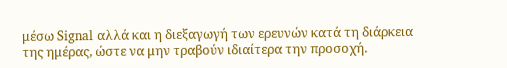μέσω Signal αλλά και η διεξαγωγή των ερευνών κατά τη διάρκεια της ημέρας, ώστε να μην τραβούν ιδιαίτερα την προσοχή.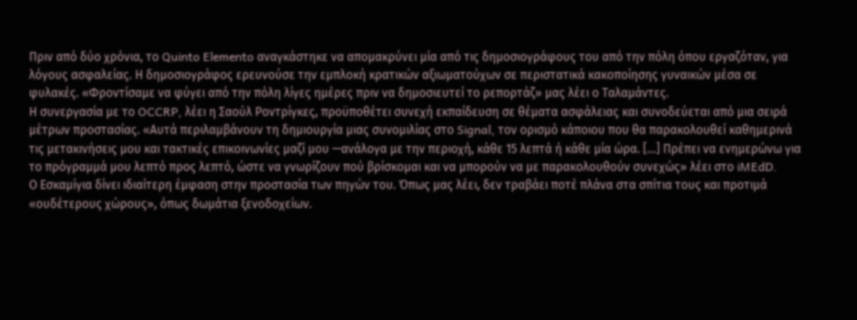Πριν από δύο χρόνια, το Quinto Elemento αναγκάστηκε να απομακρύνει μία από τις δημοσιογράφους του από την πόλη όπου εργαζόταν, για λόγους ασφαλείας. Η δημοσιογράφος ερευνούσε την εμπλοκή κρατικών αξιωματούχων σε περιστατικά κακοποίησης γυναικών μέσα σε φυλακές. «Φροντίσαμε να φύγει από την πόλη λίγες ημέρες πριν να δημοσιευτεί το ρεπορτάζ» μας λέει ο Ταλαμάντες.
Η συνεργασία με το OCCRP, λέει η Σαούλ Ροντρίγκες, προϋποθέτει συνεχή εκπαίδευση σε θέματα ασφάλειας και συνοδεύεται από μια σειρά μέτρων προστασίας. «Αυτά περιλαμβάνουν τη δημιουργία μιας συνομιλίας στο Signal, τον ορισμό κάποιου που θα παρακολουθεί καθημερινά τις μετακινήσεις μου και τακτικές επικοινωνίες μαζί μου —ανάλογα με την περιοχή, κάθε 15 λεπτά ή κάθε μία ώρα. […] Πρέπει να ενημερώνω για το πρόγραμμά μου λεπτό προς λεπτό, ώστε να γνωρίζουν πού βρίσκομαι και να μπορούν να με παρακολουθούν συνεχώς» λέει στο iMEdD.
Ο Εσκαμίγια δίνει ιδιαίτερη έμφαση στην προστασία των πηγών του. Όπως μας λέει, δεν τραβάει ποτέ πλάνα στα σπίτια τους και προτιμά «ουδέτερους χώρους», όπως δωμάτια ξενοδοχείων.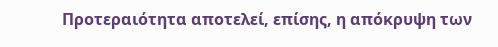Προτεραιότητα αποτελεί, επίσης, η απόκρυψη των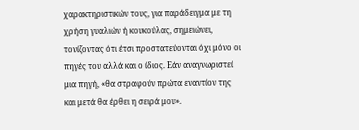χαρακτηριστικών τους, για παράδειγμα με τη χρήση γυαλιών ή κουκούλας, σημειώνει, τονίζοντας ότι έτσι προστατεύονται όχι μόνο οι πηγές του αλλά και ο ίδιος. Εάν αναγνωριστεί μια πηγή, «θα στραφούν πρώτα εναντίον της και μετά θα έρθει η σειρά μου».